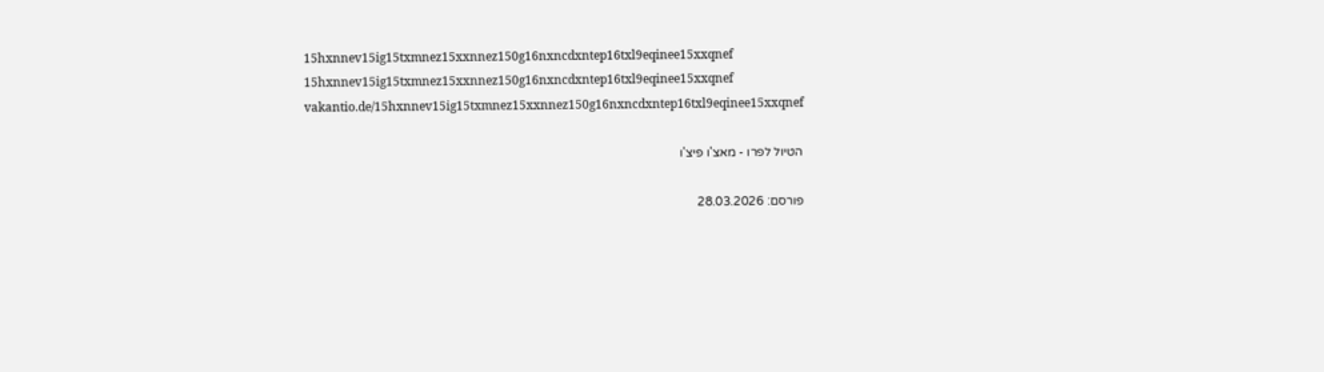15hxnnev15ig15txmnez15xxnnez150g16nxncdxntep16txl9eqinee15xxqnef
15hxnnev15ig15txmnez15xxnnez150g16nxncdxntep16txl9eqinee15xxqnef
vakantio.de/15hxnnev15ig15txmnez15xxnnez150g16nxncdxntep16txl9eqinee15xxqnef

הטיול לפרו - מאצ'ו פיצ'ו

פורסם: 28.03.2026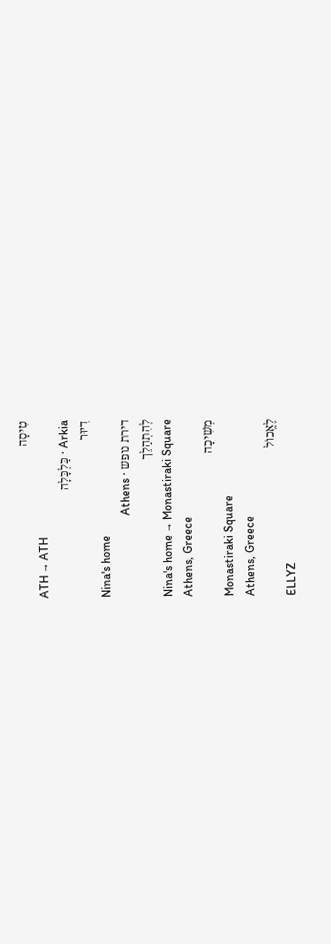טִיסָה
ATH → ATH
Arkia · כַּלְכָּלָה
דִיוּר
Nina's home
דירת נופש · Athens
לְהִתְהַלֵך
Nina's home → Monastiraki Square
Athens, Greece
מְשִׁיכָה
Monastiraki Square
Athens, Greece
לֶאֱכוֹל
ELLYZ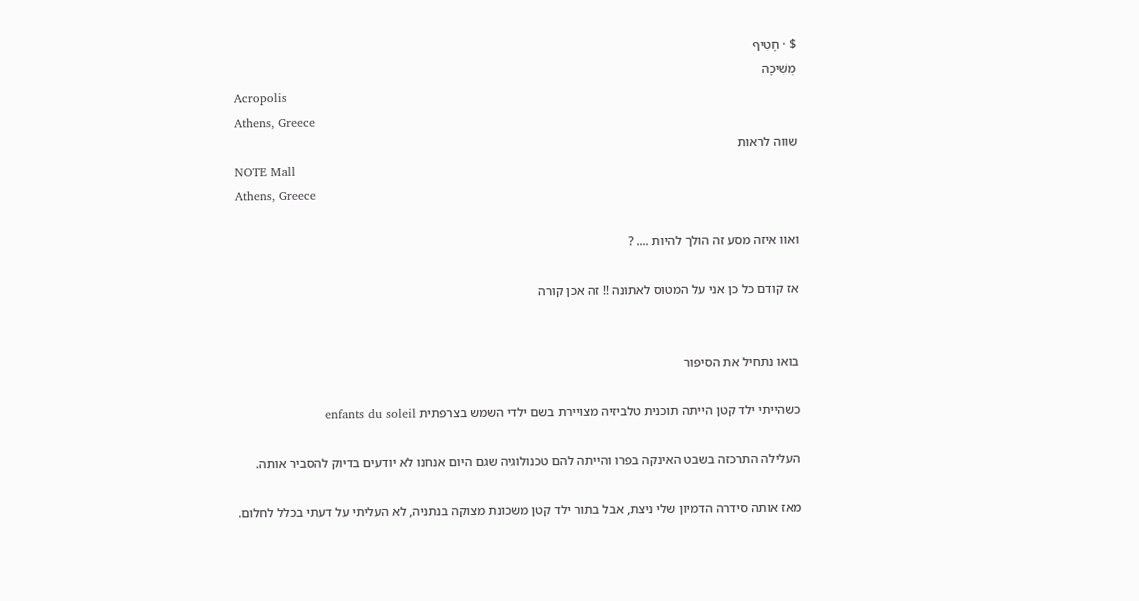$ · חָטִיף
מְשִׁיכָה
Acropolis
Athens, Greece
שווה לראות
NOTE Mall
Athens, Greece

ואוו איזה מסע זה הולך להיות .... ?

אז קודם כל כן אני על המטוס לאתונה !! זה אכן קורה


בואו נתחיל את הסיפור

כשהייתי ילד קטן הייתה תוכנית טלביזיה מצויירת בשם ילדי השמש בצרפתית enfants du soleil

העלילה התרכזה בשבט האינקה בפרו והייתה להם טכנולוגיה שגם היום אנחנו לא יודעים בדיוק להסביר אותה.

מאז אותה סידרה הדמיון שלי ניצת, אבל בתור ילד קטן משכונת מצוקה בנתניה, לא העליתי על דעתי בכלל לחלום.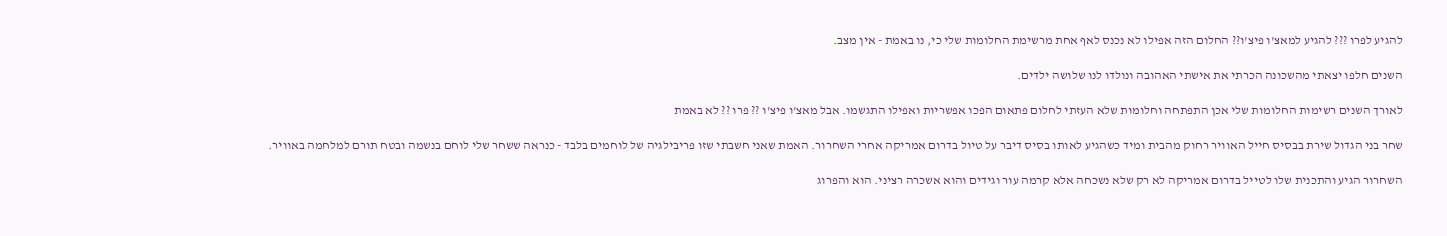להגיע לפרו ??? להגיע למאצ'ו פיצ'ו?? החלום הזה אפילו לא נכנס לאף אחת מרשימת החלומות שלי כי, נו באמת - אין מצב.

השנים חלפו יצאתי מהשכונה הכרתי את אישתי האהובה ונולדו לנו שלושה ילדים.

לאורך השנים רשימות החלומות שלי אכן התפתחה וחלומות שלא העזתי לחלום פתאום הפכו אפשריות ואפילו התגשמו. אבל מאצ'ו פיצ'ו ?? פרו ?? לא באמת

שחר בני הגדול שירת בבסיס חייל האוויר רחוק מהבית ומיד כשהגיע לאותו בסיס דיבר על טיול בדרום אמריקה אחרי השחרור. האמת שאני חשבתי שזו פריבילגיה של לוחמים בלבד - כנראה ששחר שלי לוחם בנשמה ובטח תורם למלחמה באוויר.

השחרור הגיע והתכנית שלו לטייל בדרום אמריקה לא רק שלא נשכחה אלא קרמה עור וגידים והוא אשכרה רציני. הוא והפרוג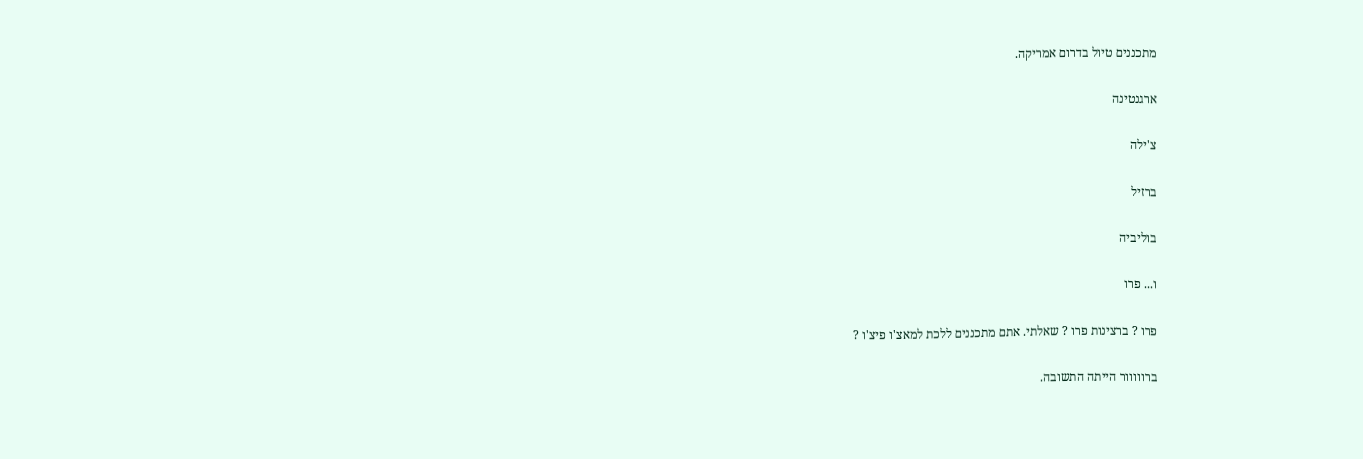מתכננים טיול בדרום אמריקה.

ארגנטינה

צ'ילה

ברזיל

בוליביה

ו... פרו

פרו ? ברצינות פרו ? שאלתי. אתם מתכננים ללכת למאצ'ו פיצ'ו ?

ברווווור הייתה התשובה.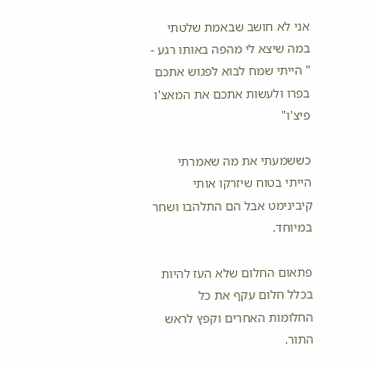אני לא חושב שבאמת שלטתי במה שיצא לי מהפה באותו רגע - " הייתי שמח לבוא לפגוש אתכם בפרו ולעשות אתכם את המאצ'ו פיצ'ו"

כששמעתי את מה שאמרתי הייתי בטוח שיזרקו אותי קיבינימט אבל הם התלהבו ושחר במיוחד.

פתאום החלום שלא העז להיות בכלל חלום עקף את כל החלומות האחרים וקפץ לראש התור.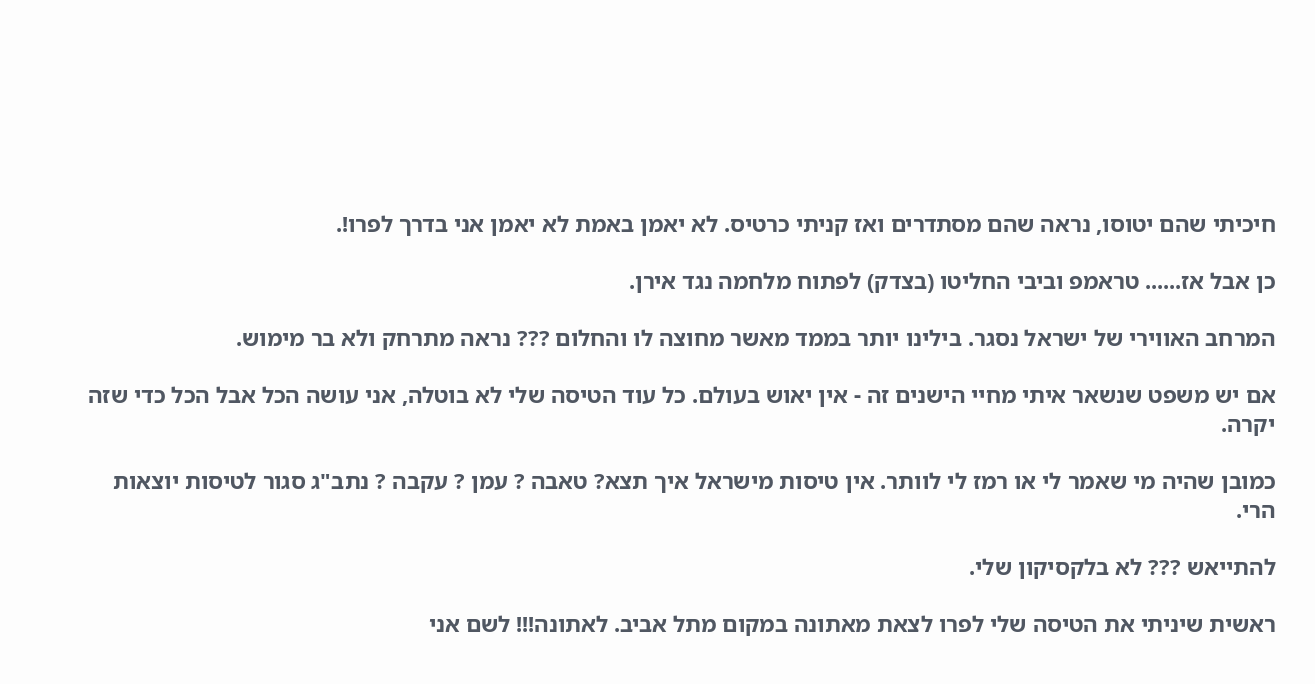חיכיתי שהם יטוסו, נראה שהם מסתדרים ואז קניתי כרטיס. לא יאמן באמת לא יאמן אני בדרך לפרו!.

כן אבל אז...... טראמפ וביבי החליטו (בצדק) לפתוח מלחמה נגד אירן.

המרחב האווירי של ישראל נסגר. בילינו יותר בממד מאשר מחוצה לו והחלום ??? נראה מתרחק ולא בר מימוש.

אם יש משפט שנשאר איתי מחיי הישנים זה - אין יאוש בעולם. כל עוד הטיסה שלי לא בוטלה, אני עושה הכל אבל הכל כדי שזה יקרה.

כמובן שהיה מי שאמר לי או רמז לי לוותר. אין טיסות מישראל איך תצא? טאבה ? עמן ? עקבה ? נתב"ג סגור לטיסות יוצאות הרי.

להתייאש ??? לא בלקסיקון שלי.

ראשית שיניתי את הטיסה שלי לפרו לצאת מאתונה במקום מתל אביב. לאתונה!!! לשם אני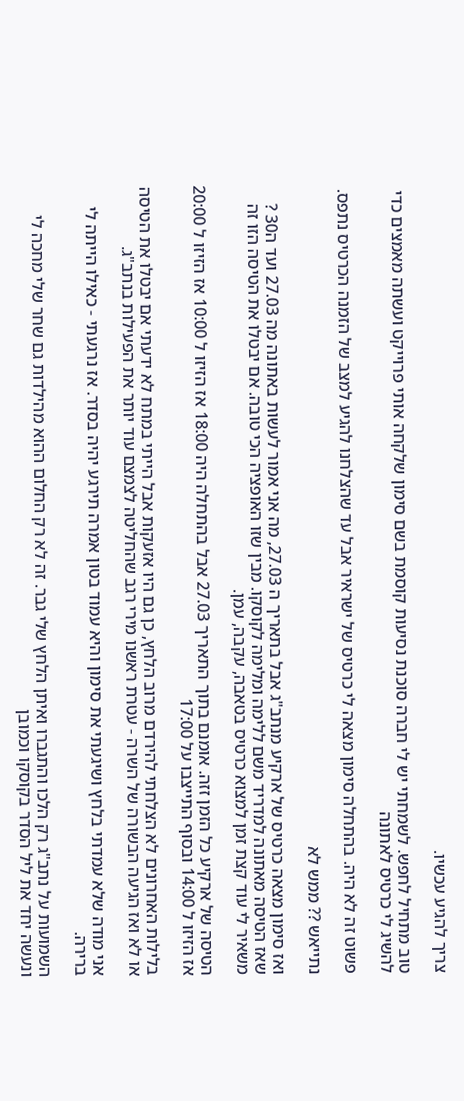צריך להגיע עכשיו.

טוב מתחיל לחפש. לשמחתי יש לי חברה סוכנת נסיעות קוסמת בשם סימון שלקחה אותי פרוייקט ועשתה מאמצים כדי להשיג לי כרטיס לאתונה

פשוט זה לא היה. בהתחלה סימון מצאה לי כרטיס של ישראיר אבל עד שהצלחנו להגיע למצב של הזמנה הכרטיס נתפס.

נתייאש ?? ממש לא

ואז סימון מצאה כרטיס של ארקיע מנתב"ג אבל בתאריך ה 27.03, מה אני אמור לעשות באתונה מה 27.03 ועד ה30 ? שאז הטיסה מאתונה למדריד משם ללימה ומלימה לקוסקו. מבין שזו האופציה הכי טובה. אם יבטלו את הטיסה הזו זה משאיר לי עוד קצת זמן למצוא כרטיס בטאבה, עקבה, עמן.

הטיסה של ארקיע כל הזמן זזה. אומנם בתוך התאריך 27.03 אבל בהתחלה היה 18:00 אז הזיזו ל 10:00 אז הזיזו ל 20:00 אז הזיזו ל 14:00 ובסוף התייצבו על 17:00

בלילות האחרונים לא הצלחתי להירדם מרוב הלחץ, כן גם היו אזעקות אבל הייתי במתח לא ידעתי אם יבטלו את הטיסה או לא ואז הגיעה הבשורה של השרה - עטרת ראשנו מירי רגב שהחליטה לצמצם עוד יותר את הפעילות בנתב"ג.

אני מודה שלא עמדתי בלחץ ושיגעתי את סימון והיא עמוד בטון אמרה תירגע יהיה בסדר. אז נרגעתי - כאילו הייתה לי ברירה.

השמועות על נתב"ג רק הלכו והתגברו ואיתן הלחץ שלי גבר. זה לא רק החלום ההוא מהילדות גם שחר שלי מחכה לי ונעשה יחד את ליל הסדר בקוסקו וכמובן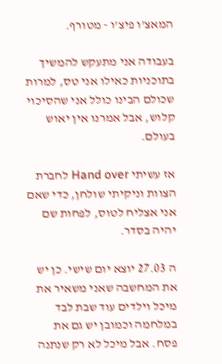המאצ'ו פיצ'ו - מטורף.

בעבודה אני מתעקש להמשיך בתוכניות כאילו אני טס, למרות שכולם הבינו כולל אני שהסיכוי קלוש, אבל אמרנו אין יאוש בעולם.

אז עשיתי Hand over לחברת הצוות וניקיתי שולחן, כדי שאם אני אצליח לטוס, לפחות שם יהיה בסדר.

ה 27.03 יוצא יום שישי. כן יש את המחשבה שאני משאיר את מיכל וילדים עוד שבת לבד במלחמה וכמובן יש גם את פסח. אבל מיכל לא רק שנתנה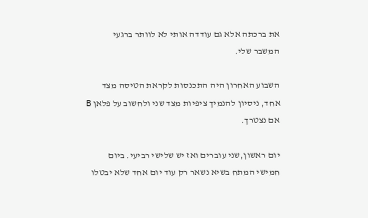את ברכתה אלא גם עודדה אותי לא לוותר ברגעי המשבר שלי.

השבוע האחרון היה התכנסות לקראת הטיסה מצד אחד, ניסיון להנמיך ציפיות מצד שני ולחשוב על פלאן B אם נצטרך.

יום ראשון,שני עוברים ואז יש שלישי רביעי. ביום חמישי המתח בשיא נשאר רק עוד יום אחד שלא יבטלו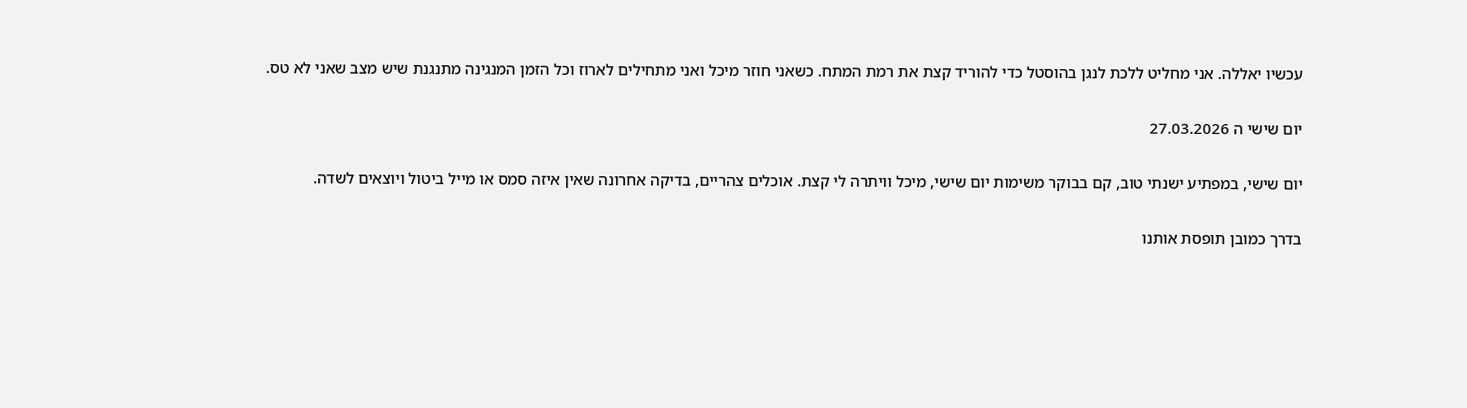עכשיו יאללה. אני מחליט ללכת לנגן בהוסטל כדי להוריד קצת את רמת המתח. כשאני חוזר מיכל ואני מתחילים לארוז וכל הזמן המנגינה מתנגנת שיש מצב שאני לא טס.

יום שישי ה 27.03.2026

יום שישי, במפתיע ישנתי טוב, קם בבוקר משימות יום שישי, מיכל וויתרה לי קצת. אוכלים צהריים, בדיקה אחרונה שאין איזה סמס או מייל ביטול ויוצאים לשדה.

בדרך כמובן תופסת אותנו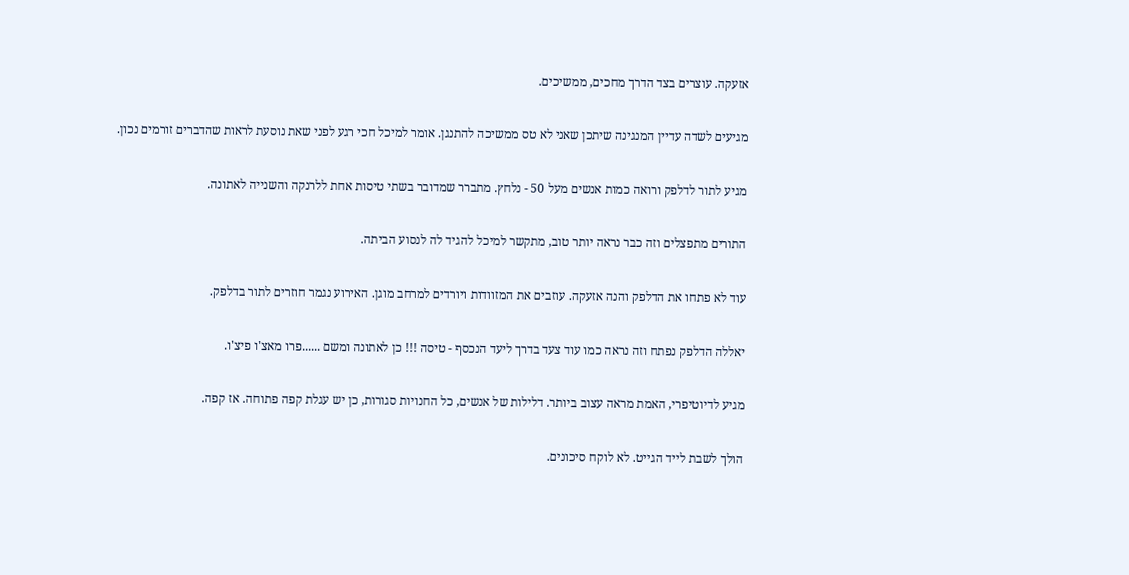אזעקה. עוצרים בצד הדרך מחכים, ממשיכים.

מגיעים לשדה עדיין המנגינה שיתכן שאני לא טס ממשיכה להתנגן. אומר למיכל חכי רגע לפני שאת נוסעת לראות שהדברים זורמים נכון.

מגיע לתור לדלפק ורואה כמות אנשים מעל 50 - נלחץ. מתברר שמדובר בשתי טיסות אחת ללרנקה והשנייה לאתונה.

התורים מתפצלים וזה כבר נראה יותר טוב, מתקשר למיכל להגיד לה לנסוע הביתה.

עוד לא פתחו את הדלפק והנה אזעקה. עוזבים את המזוודות ויורדים למרחב מוגן. האירוע נגמר חוזרים לתור בדלפק.

יאללה הדלפק נפתח וזה נראה כמו עוד צעד בדרך ליעד הנכסף - טיסה !!! כן לאתונה ומשם ......פרו מאצ'ו פיצ'ו.

מגיע לדיוטיפרי, האמת מראה עצוב ביותר. דלילות של אנשים, כל החנויות סגורות, כן יש עגלת קפה פתוחה. אז קפה.

הולך לשבת לייד הגייט. לא לוקח סיכונים.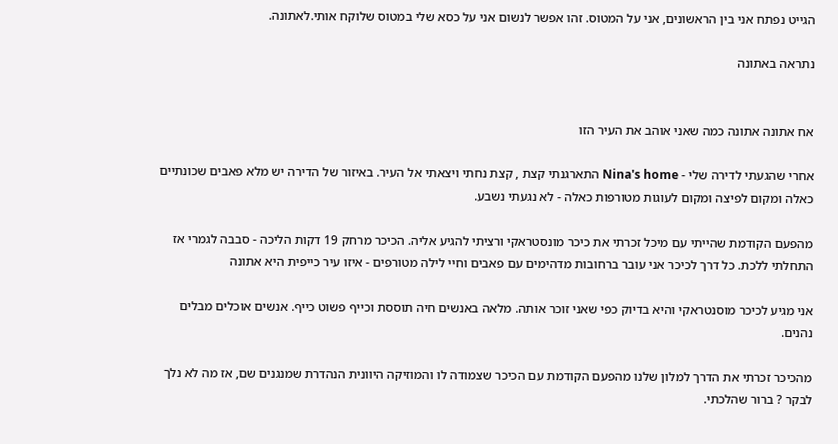הגייט נפתח אני בין הראשונים, אני על המטוס. זהו אפשר לנשום אני על כסא שלי במטוס שלוקח אותי.לאתונה.

נתראה באתונה


אח אתונה אתונה כמה שאני אוהב את העיר הזו

אחרי שהגעתי לדירה שלי - Nina's home התארגנתי קצת , קצת נחתי ויצאתי אל העיר. באיזור של הדירה יש מלא פאבים שכונתיים כאלה ומקום לפיצה ומקום לעוגות מטורפות כאלה - לא נגעתי נשבע.

מהפעם הקודמת שהייתי עם מיכל זכרתי את כיכר מונסטראקי ורציתי להגיע אליה. הכיכר מרחק 19 דקות הליכה - סבבה לגמרי אז התחלתי ללכת. כל דרך לכיכר אני עובר ברחובות מדהימים עם פאבים וחיי לילה מטורפים - איזו עיר כייפית היא אתונה

אני מגיע לכיכר מוסנטראקי והיא בדיוק כפי שאני זוכר אותה. מלאה באנשים חיה תוססת וכייף פשוט כייף. אנשים אוכלים מבלים נהנים.

מהכיכר זכרתי את הדרך למלון שלנו מהפעם הקודמת עם הכיכר שצמודה לו והמוזיקה היוונית הנהדרת שמנגנים שם, אז מה לא נלך לבקר ? ברור שהלכתי.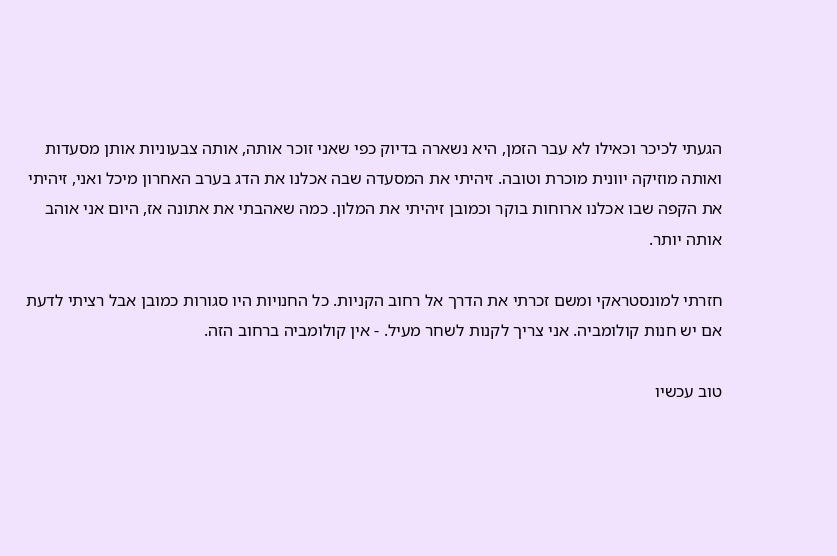הגעתי לכיכר וכאילו לא עבר הזמן, היא נשארה בדיוק כפי שאני זוכר אותה, אותה צבעוניות אותן מסעדות ואותה מוזיקה יוונית מוכרת וטובה. זיהיתי את המסעדה שבה אכלנו את הדג בערב האחרון מיכל ואני, זיהיתי את הקפה שבו אכלנו ארוחות בוקר וכמובן זיהיתי את המלון. כמה שאהבתי את אתונה אז, היום אני אוהב אותה יותר.

חזרתי למונסטראקי ומשם זכרתי את הדרך אל רחוב הקניות. כל החנויות היו סגורות כמובן אבל רציתי לדעת אם יש חנות קולומביה. אני צריך לקנות לשחר מעיל. - אין קולומביה ברחוב הזה.

טוב עכשיו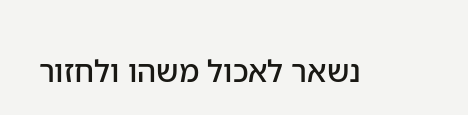נשאר לאכול משהו ולחזור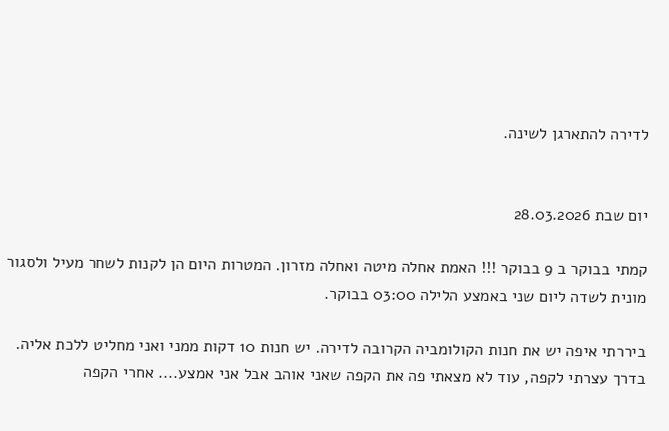לדירה להתארגן לשינה.


יום שבת 28.03.2026

קמתי בבוקר ב 9 בבוקר !!! האמת אחלה מיטה ואחלה מזרון. המטרות היום הן לקנות לשחר מעיל ולסגור מונית לשדה ליום שני באמצע הלילה 03:00 בבוקר.

ביררתי איפה יש את חנות הקולומביה הקרובה לדירה. יש חנות 10 דקות ממני ואני מחליט ללכת אליה. בדרך עצרתי לקפה, עוד לא מצאתי פה את הקפה שאני אוהב אבל אני אמצע.... אחרי הקפה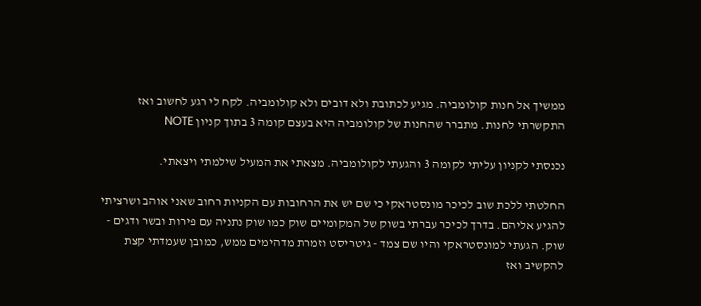ממשיך אל חנות קולומביה. מגיע לכתובת ולא דובים ולא קולומביה. לקח לי רגע לחשוב ואז התקשרתי לחנות. מתברר שהחנות של קולומביה היא בעצם קומה 3 בתוך קניון NOTE

נכנסתי לקניון עליתי לקומה 3 והגעתי לקולומביה. מצאתי את המעיל שילמתי ויצאתי.

החלטתי ללכת שוב לכיכר מונסטראקי כי שם יש את הרחובות עם הקניות רחוב שאני אוהב ושרציתי להגיע אליהם. בדרך לכיכר עברתי בשוק של המקומיים שוק כמו שוק נתניה עם פירות ובשר ודגים - שוק. הגעתי למונסטראקי והיו שם צמד - גיטריסט וזמרת מדהימים ממש, כמובן שעמדתי קצת להקשיב ואז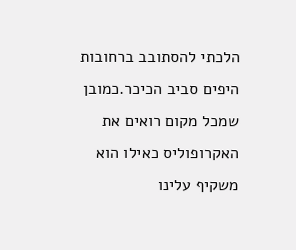הלכתי להסתובב ברחובות היפים סביב הכיכר.כמובן שמכל מקום רואים את האקרופוליס כאילו הוא משקיף עלינו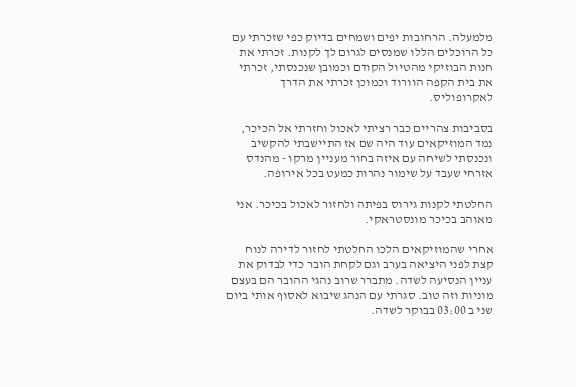מלמעלה. הרחובות יפים ושמחים בדיוק כפי שזכרתי עם כל הרוכלים הללו שמנסים לגרום לך לקנות. זכרתי את חנות הבוזיקי מהטיול הקודם וכמובן שנכנסתי, זכרתי את בית הקפה הוורוד וכמוכן זכרתי את הדרך לאקרופוליס.

בסביבות צהריים כבר רציתי לאכול וחזרתי אל הכיכר, נמד המוזיקאים עוד היה שם אז התיישבתי להקשיב ונכנסתי לשיחה עם איזה בחור מעניין מרקו - מהנדס אזרחי שעבד על שימור נהרות כמעט בכל אירופה.

החלטתי לקנות גירוס בפיתה ולחזור לאכול בכיכר. אני מאוהב בכיכר מונסטראקי.

אחרי שהמוזיקאים הלכו החלטתי לחזור לדירה לנוח קצת לפני היציאה בערב וגם לקחת הובר כדי לבדוק את עניין הנסיעה לשדה. מתברר שרוב נהגי ההובר הם בעצם מוניות וזה טוב. סגרתי עם הנהג שיבוא לאסוף אותי ביום שני ב 03:00 בבוקר לשדה.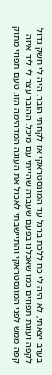בערב יצאתי, לא היה לי כח ללכת ברגל עד המונסטראקי אז לקחתי הובר. היה לי חשק גדול לקפה ועוגת תפוזים כמו שאכלנו בפעם שעברה שהייתי עם מיכל. ההובר עצר לי ליד איזה קפה ממש לפני המונסטראקי והתיישבתי לאכול את העוגה המדהימה הזו. טעם תפוזי מתוק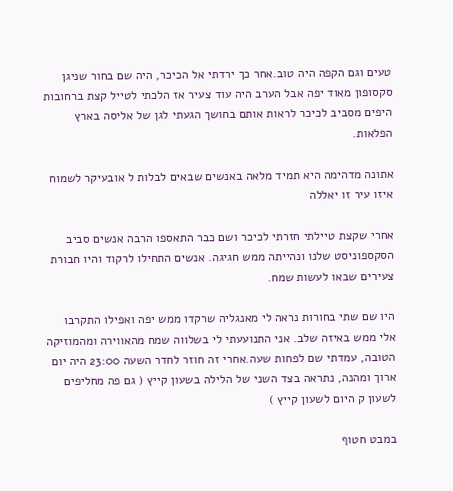טעים וגם הקפה היה טוב.אחר כך ירדתי אל הכיכר, היה שם בחור שניגן סקסופון מאוד יפה אבל הערב היה עוד צעיר אז הלכתי לטייל קצת ברחובות היפים מסביב לכיכר לראות אותם בחושך הגעתי לגן של אליסה בארץ הפלאות.

אתונה מדהימה היא תמיד מלאה באנשים שבאים לבלות ל אובעיקר לשמוח איזו עיר זו יאללה

אחרי שקצת טיילתי חזרתי לכיכר ושם כבר התאספו הרבה אנשים סביב הסקספוניסט שלנו ונהייתה ממש חגיגה. אנשים התחילו לרקוד והיו חבורת צעירים שבאו לעשות שמח.

היו שם שתי בחורות נראה לי מאנגליה שרקדו ממש יפה ואפילו התקרבו אלי ממש באיזה שלב. אני התנועעתי לי בשלווה שמח מהאווירה ומהמוזיקה הטובה, עמדתי שם לפחות שעה.אחרי זה חוזר לחדר השעה 23:00 היה יום ארוך ומהנה, נתראה בצד השני של הלילה בשעון קייץ ( גם פה מחליפים לשעון ק היום לשעון קייץ )

במבט חטוף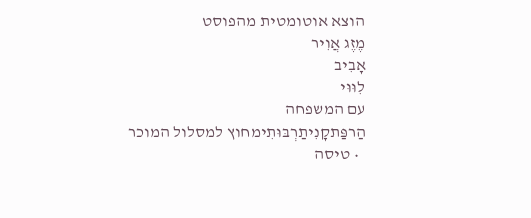הוצא אוטומטית מהפוסט
מֶזֶג אֲוִיר
אָבִיב
לִוּוּי
עם המשפחה
הַרפַּתקָנִיתַרְבּוּתִימחוץ למסלול המוכר
  • טיסה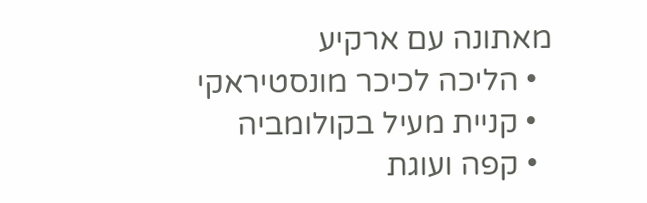מאתונה עם ארקיע
  • הליכה לכיכר מונסטיראקי
  • קניית מעיל בקולומביה
  • קפה ועוגת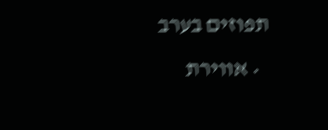תפוזים בערב
  • אווירת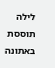לילה תוססת באתונה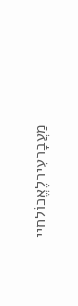מַעֲבָרעִירלֶאֱכוֹלחיי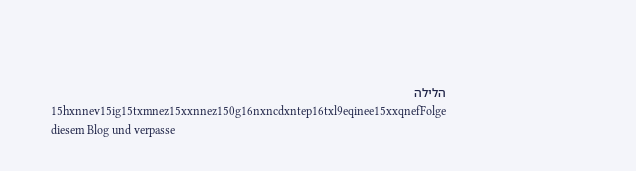הלילה
15hxnnev15ig15txmnez15xxnnez150g16nxncdxntep16txl9eqinee15xxqnefFolge diesem Blog und verpasse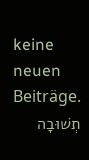keine neuen Beiträge.
תְשׁוּבָה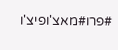#פרו#מאצ'ופיצ'ו